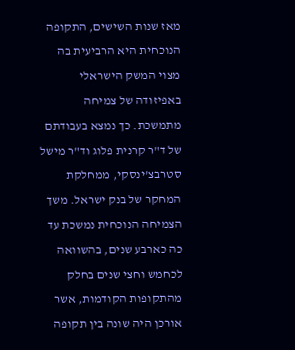מאז שנות השישים, התקופה הנוכחית היא הרביעית בה מצוי המשק הישראלי באפיזודה של צמיחה מתמשכת. כך נמצא בעבודתם של ד"ר קרנית פלוג וד"ר מישל סטרבצ'ינסקי, ממחלקת המחקר של בנק ישראל. משך הצמיחה הנוכחית נמשכת עד כה כארבע שנים, בהשוואה לכחמש וחצי שנים בחלק מהתקופות הקודמות, אשר אורכן היה שונה בין תקופה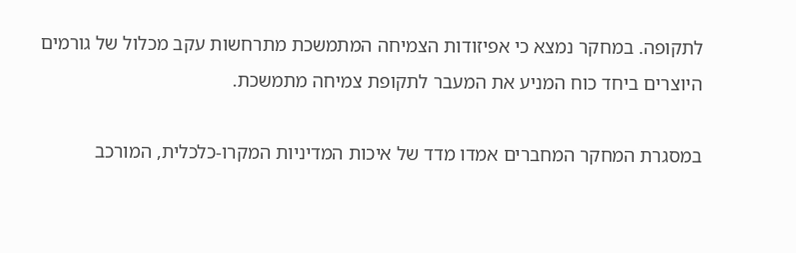לתקופה. במחקר נמצא כי אפיזודות הצמיחה המתמשכת מתרחשות עקב מכלול של גורמים היוצרים ביחד כוח המניע את המעבר לתקופת צמיחה מתמשכת.

במסגרת המחקר המחברים אמדו מדד של איכות המדיניות המקרו-כלכלית, המורכב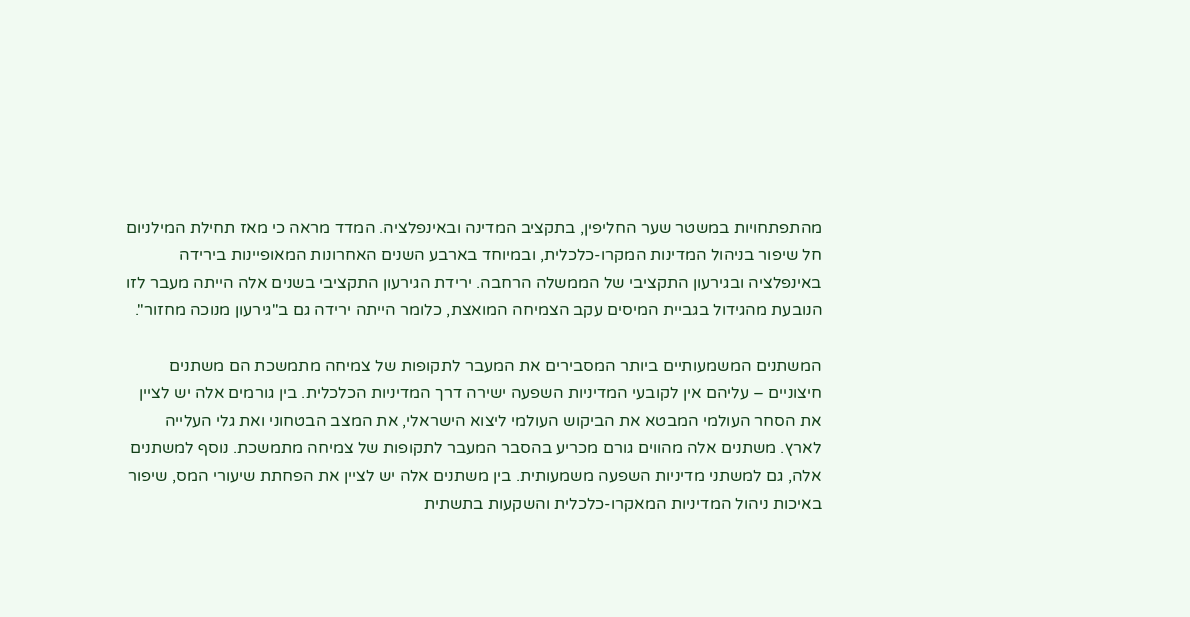מהתפתחויות במשטר שער החליפין, בתקציב המדינה ובאינפלציה. המדד מראה כי מאז תחילת המילניום חל שיפור בניהול המדינות המקרו-כלכלית, ובמיוחד בארבע השנים האחרונות המאופיינות בירידה באינפלציה ובגירעון התקציבי של הממשלה הרחבה. ירידת הגירעון התקציבי בשנים אלה הייתה מעבר לזו הנובעת מהגידול בגביית המיסים עקב הצמיחה המואצת, כלומר הייתה ירידה גם ב"גירעון מנוכה מחזור".

המשתנים המשמעותיים ביותר המסבירים את המעבר לתקופות של צמיחה מתמשכת הם משתנים חיצוניים – עליהם אין לקובעי המדיניות השפעה ישירה דרך המדיניות הכלכלית. בין גורמים אלה יש לציין את הסחר העולמי המבטא את הביקוש העולמי ליצוא הישראלי, את המצב הבטחוני ואת גלי העלייה לארץ. משתנים אלה מהווים גורם מכריע בהסבר המעבר לתקופות של צמיחה מתמשכת. נוסף למשתנים אלה, גם למשתני מדיניות השפעה משמעותית. בין משתנים אלה יש לציין את הפחתת שיעורי המס, שיפור באיכות ניהול המדיניות המאקרו-כלכלית והשקעות בתשתית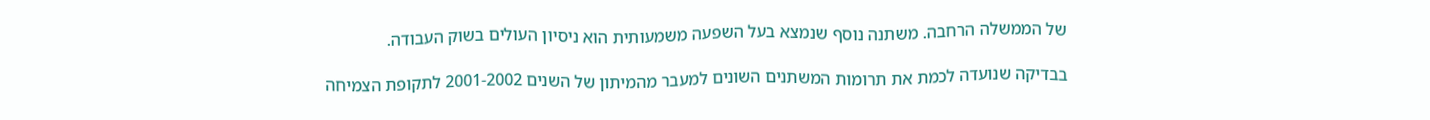של הממשלה הרחבה. משתנה נוסף שנמצא בעל השפעה משמעותית הוא ניסיון העולים בשוק העבודה.

בבדיקה שנועדה לכמת את תרומות המשתנים השונים למעבר מהמיתון של השנים 2001-2002 לתקופת הצמיחה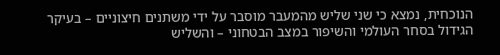הנוכחית, נמצא כי שני שליש מהמעבר מוסבר על ידי משתנים חיצוניים – בעיקר הגידול בסחר העולמי והשיפור במצב הבטחוני – והשליש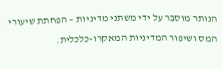הנותר מוסבר על ידי משתני מדיניות – הפחתת שיעורי המס ושיפור המדיניות המאקרו-כלכלית.